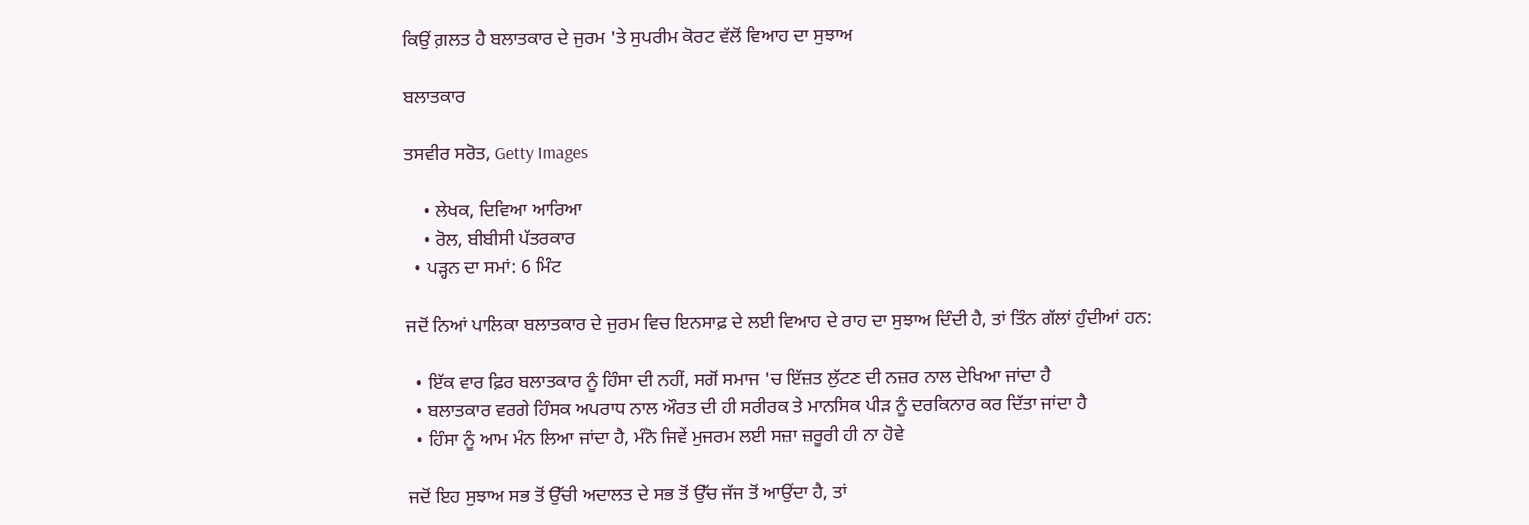ਕਿਉਂ ਗ਼ਲਤ ਹੈ ਬਲਾਤਕਾਰ ਦੇ ਜੁਰਮ 'ਤੇ ਸੁਪਰੀਮ ਕੋਰਟ ਵੱਲੋਂ ਵਿਆਹ ਦਾ ਸੁਝਾਅ

ਬਲਾਤਕਾਰ

ਤਸਵੀਰ ਸਰੋਤ, Getty Images

    • ਲੇਖਕ, ਦਿਵਿਆ ਆਰਿਆ
    • ਰੋਲ, ਬੀਬੀਸੀ ਪੱਤਰਕਾਰ
  • ਪੜ੍ਹਨ ਦਾ ਸਮਾਂ: 6 ਮਿੰਟ

ਜਦੋਂ ਨਿਆਂ ਪਾਲਿਕਾ ਬਲਾਤਕਾਰ ਦੇ ਜੁਰਮ ਵਿਚ ਇਨਸਾਫ਼ ਦੇ ਲਈ ਵਿਆਹ ਦੇ ਰਾਹ ਦਾ ਸੁਝਾਅ ਦਿੰਦੀ ਹੈ, ਤਾਂ ਤਿੰਨ ਗੱਲਾਂ ਹੁੰਦੀਆਂ ਹਨ:

  • ਇੱਕ ਵਾਰ ਫ਼ਿਰ ਬਲਾਤਕਾਰ ਨੂੰ ਹਿੰਸਾ ਦੀ ਨਹੀਂ, ਸਗੋਂ ਸਮਾਜ 'ਚ ਇੱਜ਼ਤ ਲੁੱਟਣ ਦੀ ਨਜ਼ਰ ਨਾਲ ਦੇਖਿਆ ਜਾਂਦਾ ਹੈ
  • ਬਲਾਤਕਾਰ ਵਰਗੇ ਹਿੰਸਕ ਅਪਰਾਧ ਨਾਲ ਔਰਤ ਦੀ ਹੀ ਸਰੀਰਕ ਤੇ ਮਾਨਸਿਕ ਪੀੜ ਨੂੰ ਦਰਕਿਨਾਰ ਕਰ ਦਿੱਤਾ ਜਾਂਦਾ ਹੈ
  • ਹਿੰਸਾ ਨੂੰ ਆਮ ਮੰਨ ਲਿਆ ਜਾਂਦਾ ਹੈ, ਮੰਨੋ ਜਿਵੇਂ ਮੁਜਰਮ ਲਈ ਸਜ਼ਾ ਜ਼ਰੂਰੀ ਹੀ ਨਾ ਹੋਵੇ

ਜਦੋਂ ਇਹ ਸੁਝਾਅ ਸਭ ਤੋਂ ਉੱਚੀ ਅਦਾਲਤ ਦੇ ਸਭ ਤੋਂ ਉੱਚ ਜੱਜ ਤੋਂ ਆਉਂਦਾ ਹੈ, ਤਾਂ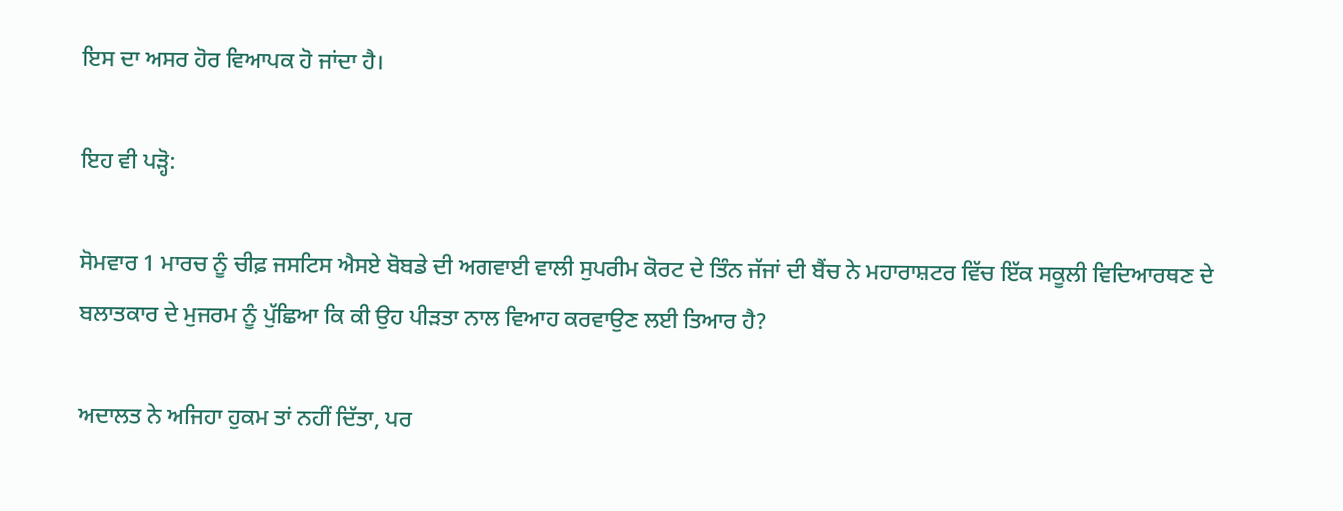ਇਸ ਦਾ ਅਸਰ ਹੋਰ ਵਿਆਪਕ ਹੋ ਜਾਂਦਾ ਹੈ।

ਇਹ ਵੀ ਪੜ੍ਹੋ:

ਸੋਮਵਾਰ 1 ਮਾਰਚ ਨੂੰ ਚੀਫ਼ ਜਸਟਿਸ ਐਸਏ ਬੋਬਡੇ ਦੀ ਅਗਵਾਈ ਵਾਲੀ ਸੁਪਰੀਮ ਕੋਰਟ ਦੇ ਤਿੰਨ ਜੱਜਾਂ ਦੀ ਬੈਂਚ ਨੇ ਮਹਾਰਾਸ਼ਟਰ ਵਿੱਚ ਇੱਕ ਸਕੂਲੀ ਵਿਦਿਆਰਥਣ ਦੇ ਬਲਾਤਕਾਰ ਦੇ ਮੁਜਰਮ ਨੂੰ ਪੁੱਛਿਆ ਕਿ ਕੀ ਉਹ ਪੀੜਤਾ ਨਾਲ ਵਿਆਹ ਕਰਵਾਉਣ ਲਈ ਤਿਆਰ ਹੈ?

ਅਦਾਲਤ ਨੇ ਅਜਿਹਾ ਹੁਕਮ ਤਾਂ ਨਹੀਂ ਦਿੱਤਾ, ਪਰ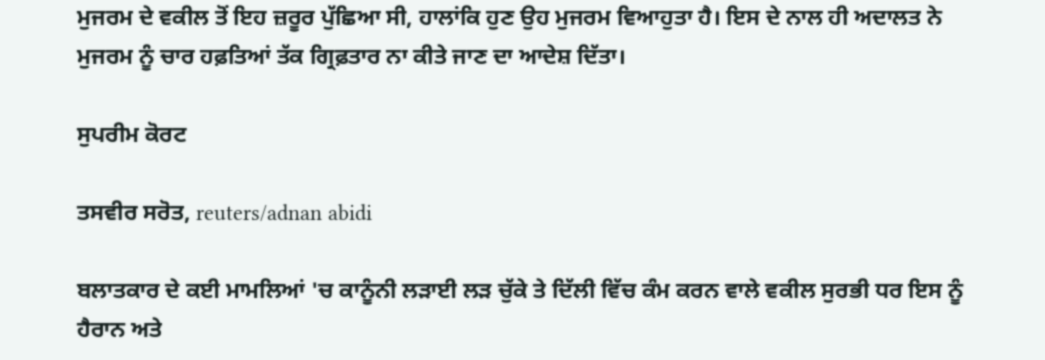ਮੁਜਰਮ ਦੇ ਵਕੀਲ ਤੋਂ ਇਹ ਜ਼ਰੂਰ ਪੁੱਛਿਆ ਸੀ, ਹਾਲਾਂਕਿ ਹੁਣ ਉਹ ਮੁਜਰਮ ਵਿਆਹੁਤਾ ਹੈ। ਇਸ ਦੇ ਨਾਲ ਹੀ ਅਦਾਲਤ ਨੇ ਮੁਜਰਮ ਨੂੰ ਚਾਰ ਹਫ਼ਤਿਆਂ ਤੱਕ ਗ੍ਰਿਫ਼ਤਾਰ ਨਾ ਕੀਤੇ ਜਾਣ ਦਾ ਆਦੇਸ਼ ਦਿੱਤਾ।

ਸੁਪਰੀਮ ਕੋਰਟ

ਤਸਵੀਰ ਸਰੋਤ, reuters/adnan abidi

ਬਲਾਤਕਾਰ ਦੇ ਕਈ ਮਾਮਲਿਆਂ 'ਚ ਕਾਨੂੰਨੀ ਲੜਾਈ ਲੜ ਚੁੱਕੇ ਤੇ ਦਿੱਲੀ ਵਿੱਚ ਕੰਮ ਕਰਨ ਵਾਲੇ ਵਕੀਲ ਸੁਰਭੀ ਧਰ ਇਸ ਨੂੰ ਹੈਰਾਨ ਅਤੇ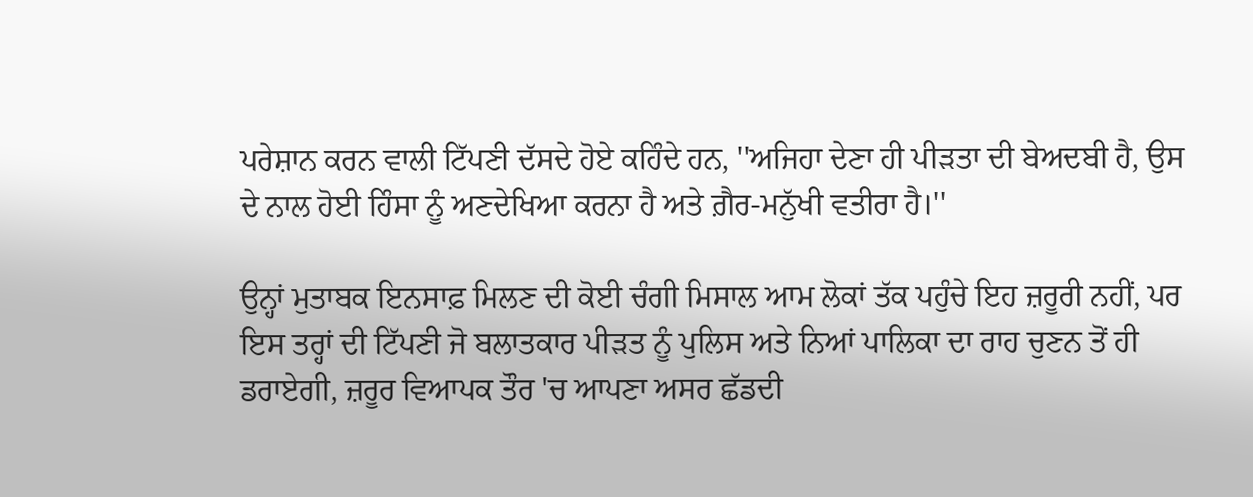ਪਰੇਸ਼ਾਨ ਕਰਨ ਵਾਲੀ ਟਿੱਪਣੀ ਦੱਸਦੇ ਹੋਏ ਕਹਿੰਦੇ ਹਨ, ''ਅਜਿਹਾ ਦੇਣਾ ਹੀ ਪੀੜਤਾ ਦੀ ਬੇਅਦਬੀ ਹੈ, ਉਸ ਦੇ ਨਾਲ ਹੋਈ ਹਿੰਸਾ ਨੂੰ ਅਣਦੇਖਿਆ ਕਰਨਾ ਹੈ ਅਤੇ ਗ਼ੈਰ-ਮਨੁੱਖੀ ਵਤੀਰਾ ਹੈ।''

ਉਨ੍ਹਾਂ ਮੁਤਾਬਕ ਇਨਸਾਫ਼ ਮਿਲਣ ਦੀ ਕੋਈ ਚੰਗੀ ਮਿਸਾਲ ਆਮ ਲੋਕਾਂ ਤੱਕ ਪਹੁੰਚੇ ਇਹ ਜ਼ਰੂਰੀ ਨਹੀਂ, ਪਰ ਇਸ ਤਰ੍ਹਾਂ ਦੀ ਟਿੱਪਣੀ ਜੋ ਬਲਾਤਕਾਰ ਪੀੜਤ ਨੂੰ ਪੁਲਿਸ ਅਤੇ ਨਿਆਂ ਪਾਲਿਕਾ ਦਾ ਰਾਹ ਚੁਣਨ ਤੋਂ ਹੀ ਡਰਾਏਗੀ, ਜ਼ਰੂਰ ਵਿਆਪਕ ਤੌਰ 'ਚ ਆਪਣਾ ਅਸਰ ਛੱਡਦੀ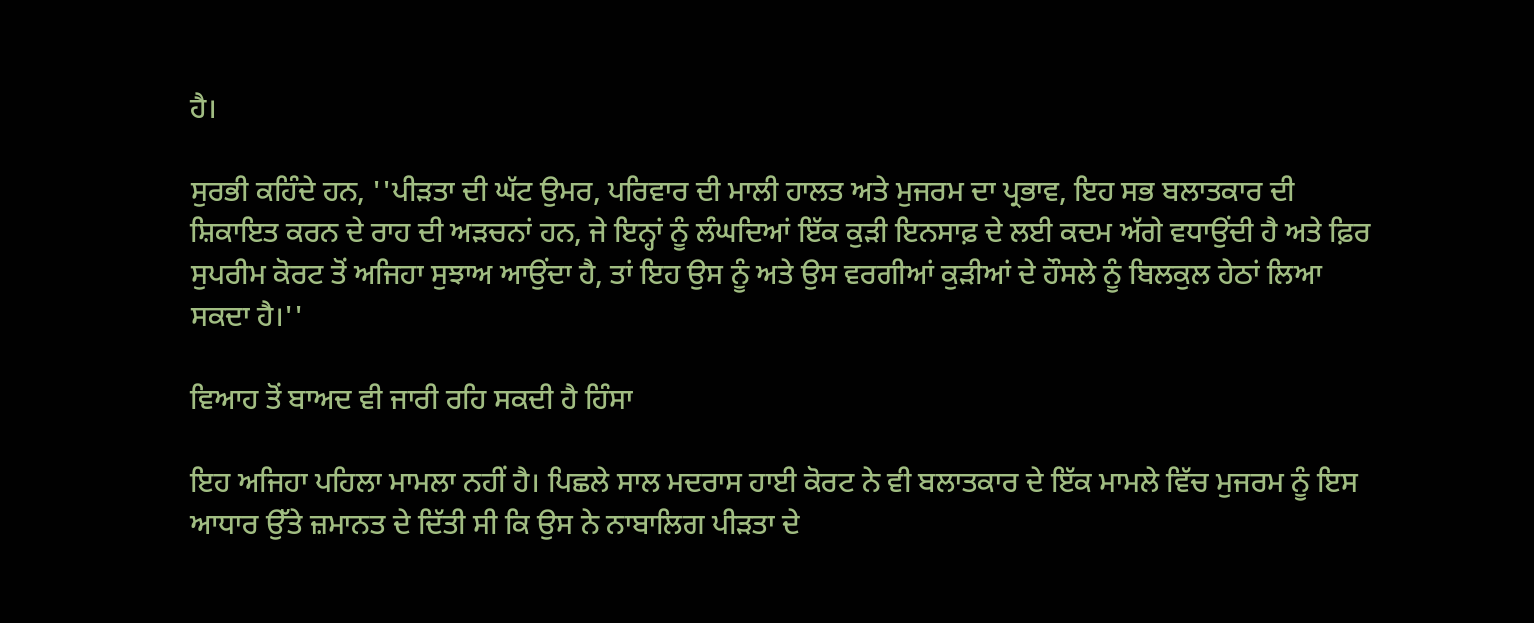ਹੈ।

ਸੁਰਭੀ ਕਹਿੰਦੇ ਹਨ, ''ਪੀੜਤਾ ਦੀ ਘੱਟ ਉਮਰ, ਪਰਿਵਾਰ ਦੀ ਮਾਲੀ ਹਾਲਤ ਅਤੇ ਮੁਜਰਮ ਦਾ ਪ੍ਰਭਾਵ, ਇਹ ਸਭ ਬਲਾਤਕਾਰ ਦੀ ਸ਼ਿਕਾਇਤ ਕਰਨ ਦੇ ਰਾਹ ਦੀ ਅੜਚਨਾਂ ਹਨ, ਜੇ ਇਨ੍ਹਾਂ ਨੂੰ ਲੰਘਦਿਆਂ ਇੱਕ ਕੁੜੀ ਇਨਸਾਫ਼ ਦੇ ਲਈ ਕਦਮ ਅੱਗੇ ਵਧਾਉਂਦੀ ਹੈ ਅਤੇ ਫ਼ਿਰ ਸੁਪਰੀਮ ਕੋਰਟ ਤੋਂ ਅਜਿਹਾ ਸੁਝਾਅ ਆਉਂਦਾ ਹੈ, ਤਾਂ ਇਹ ਉਸ ਨੂੰ ਅਤੇ ਉਸ ਵਰਗੀਆਂ ਕੁੜੀਆਂ ਦੇ ਹੌਸਲੇ ਨੂੰ ਬਿਲਕੁਲ ਹੇਠਾਂ ਲਿਆ ਸਕਦਾ ਹੈ।''

ਵਿਆਹ ਤੋਂ ਬਾਅਦ ਵੀ ਜਾਰੀ ਰਹਿ ਸਕਦੀ ਹੈ ਹਿੰਸਾ

ਇਹ ਅਜਿਹਾ ਪਹਿਲਾ ਮਾਮਲਾ ਨਹੀਂ ਹੈ। ਪਿਛਲੇ ਸਾਲ ਮਦਰਾਸ ਹਾਈ ਕੋਰਟ ਨੇ ਵੀ ਬਲਾਤਕਾਰ ਦੇ ਇੱਕ ਮਾਮਲੇ ਵਿੱਚ ਮੁਜਰਮ ਨੂੰ ਇਸ ਆਧਾਰ ਉੱਤੇ ਜ਼ਮਾਨਤ ਦੇ ਦਿੱਤੀ ਸੀ ਕਿ ਉਸ ਨੇ ਨਾਬਾਲਿਗ ਪੀੜਤਾ ਦੇ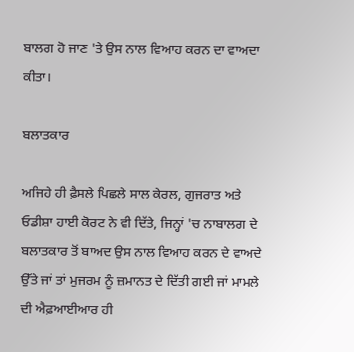ਬਾਲਗ ਹੋ ਜਾਣ 'ਤੇ ਉਸ ਨਾਲ ਵਿਆਹ ਕਰਨ ਦਾ ਵਾਅਦਾ ਕੀਤਾ।

ਬਲਾਤਕਾਰ

ਅਜਿਹੇ ਹੀ ਫ਼ੈਸਲੇ ਪਿਛਲੇ ਸਾਲ ਕੇਰਲ, ਗੁਜਰਾਤ ਅਤੇ ਓਡੀਸ਼ਾ ਹਾਈ ਕੋਰਟ ਨੇ ਵੀ ਦਿੱਤੇ, ਜਿਨ੍ਹਾਂ 'ਚ ਨਾਬਾਲਗ ਦੇ ਬਲਾਤਕਾਰ ਤੋਂ ਬਾਅਦ ਉਸ ਨਾਲ ਵਿਆਹ ਕਰਨ ਦੇ ਵਾਅਦੇ ਉੱਤੇ ਜਾਂ ਤਾਂ ਮੁਜਰਮ ਨੂੰ ਜ਼ਮਾਨਤ ਦੇ ਦਿੱਤੀ ਗਈ ਜਾਂ ਮਾਮਲੇ ਦੀ ਐਫ਼ਆਈਆਰ ਹੀ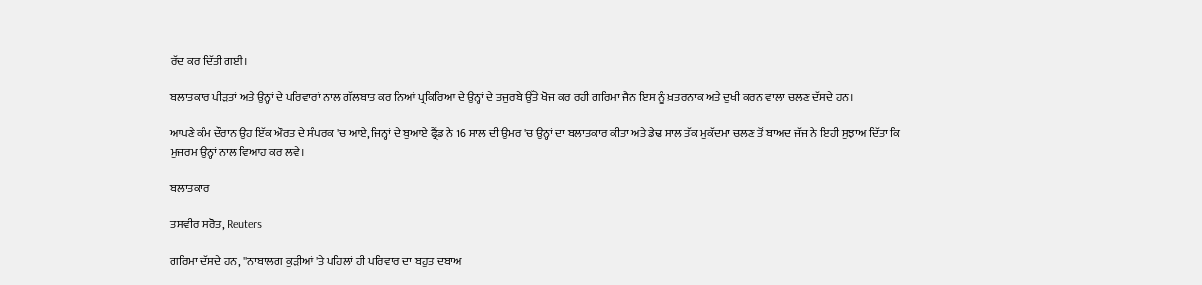ਰੱਦ ਕਰ ਦਿੱਤੀ ਗਈ।

ਬਲਾਤਕਾਰ ਪੀੜਤਾਂ ਅਤੇ ਉਨ੍ਹਾਂ ਦੇ ਪਰਿਵਾਰਾਂ ਨਾਲ ਗੱਲਬਾਤ ਕਰ ਨਿਆਂ ਪ੍ਰਕਿਰਿਆ ਦੇ ਉਨ੍ਹਾਂ ਦੇ ਤਜੁਰਬੇ ਉੱਤੇ ਖੋਜ ਕਰ ਰਹੀ ਗਰਿਮਾ ਜੈਨ ਇਸ ਨੂੰ ਖ਼ਤਰਨਾਕ ਅਤੇ ਦੁਖੀ ਕਰਨ ਵਾਲਾ ਚਲਣ ਦੱਸਦੇ ਹਨ।

ਆਪਣੇ ਕੰਮ ਦੌਰਾਨ ਉਹ ਇੱਕ ਔਰਤ ਦੇ ਸੰਪਰਕ 'ਚ ਆਏ, ਜਿਨ੍ਹਾਂ ਦੇ ਬੁਆਏ ਫ੍ਰੈਂਡ ਨੇ 16 ਸਾਲ ਦੀ ਉਮਰ 'ਚ ਉਨ੍ਹਾਂ ਦਾ ਬਲਾਤਕਾਰ ਕੀਤਾ ਅਤੇ ਡੇਢ ਸਾਲ ਤੱਕ ਮੁਕੱਦਮਾ ਚਲਣ ਤੋਂ ਬਾਅਦ ਜੱਜ ਨੇ ਇਹੀ ਸੁਝਾਅ ਦਿੱਤਾ ਕਿ ਮੁਜਰਮ ਉਨ੍ਹਾਂ ਨਾਲ ਵਿਆਹ ਕਰ ਲਵੇ।

ਬਲਾਤਕਾਰ

ਤਸਵੀਰ ਸਰੋਤ, Reuters

ਗਰਿਮਾ ਦੱਸਦੇ ਹਨ, ''ਨਾਬਾਲਗ ਕੁੜੀਆਂ 'ਤੇ ਪਹਿਲਾਂ ਹੀ ਪਰਿਵਾਰ ਦਾ ਬਹੁਤ ਦਬਾਅ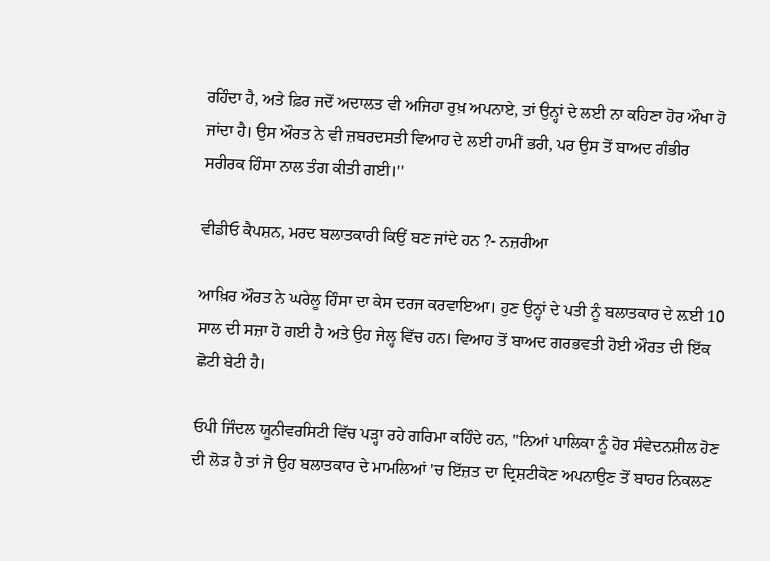ਰਹਿੰਦਾ ਹੈ, ਅਤੇ ਫ਼ਿਰ ਜਦੋਂ ਅਦਾਲਤ ਵੀ ਅਜਿਹਾ ਰੁਖ਼ ਅਪਨਾਏ, ਤਾਂ ਉਨ੍ਹਾਂ ਦੇ ਲਈ ਨਾ ਕਹਿਣਾ ਹੋਰ ਔਖਾ ਹੋ ਜਾਂਦਾ ਹੈ। ਉਸ ਔਰਤ ਨੇ ਵੀ ਜ਼ਬਰਦਸਤੀ ਵਿਆਹ ਦੇ ਲਈ ਹਾਮੀਂ ਭਰੀ, ਪਰ ਉਸ ਤੋਂ ਬਾਅਦ ਗੰਭੀਰ ਸਰੀਰਕ ਹਿੰਸਾ ਨਾਲ ਤੰਗ ਕੀਤੀ ਗਈ।''

ਵੀਡੀਓ ਕੈਪਸ਼ਨ, ਮਰਦ ਬਲਾਤਕਾਰੀ ਕਿਉਂ ਬਣ ਜਾਂਦੇ ਹਨ ?- ਨਜ਼ਰੀਆ

ਆਖ਼ਿਰ ਔਰਤ ਨੇ ਘਰੇਲੂ ਹਿੰਸਾ ਦਾ ਕੇਸ ਦਰਜ ਕਰਵਾਇਆ। ਹੁਣ ਉਨ੍ਹਾਂ ਦੇ ਪਤੀ ਨੂੰ ਬਲਾਤਕਾਰ ਦੇ ਲ਼ਈ 10 ਸਾਲ ਦੀ ਸਜ਼ਾ ਹੋ ਗਈ ਹੈ ਅਤੇ ਉਹ ਜੇਲ੍ਹ ਵਿੱਚ ਹਨ। ਵਿਆਹ ਤੋਂ ਬਾਅਦ ਗਰਭਵਤੀ ਹੋਈ ਔਰਤ ਦੀ ਇੱਕ ਛੋਟੀ ਬੇਟੀ ਹੈ।

ਓਪੀ ਜਿੰਦਲ ਯੂਨੀਵਰਸਿਟੀ ਵਿੱਚ ਪੜ੍ਹਾ ਰਹੇ ਗਰਿਮਾ ਕਹਿੰਦੇ ਹਨ, ''ਨਿਆਂ ਪਾਲਿਕਾ ਨੂੰ ਹੋਰ ਸੰਵੇਦਨਸ਼ੀਲ ਹੋਣ ਦੀ ਲੋੜ ਹੈ ਤਾਂ ਜੋ ਉਹ ਬਲਾਤਕਾਰ ਦੇ ਮਾਮਲਿਆਂ 'ਚ ਇੱਜ਼ਤ ਦਾ ਦ੍ਰਿਸ਼ਟੀਕੋਣ ਅਪਨਾਉਣ ਤੋਂ ਬਾਹਰ ਨਿਕਲਣ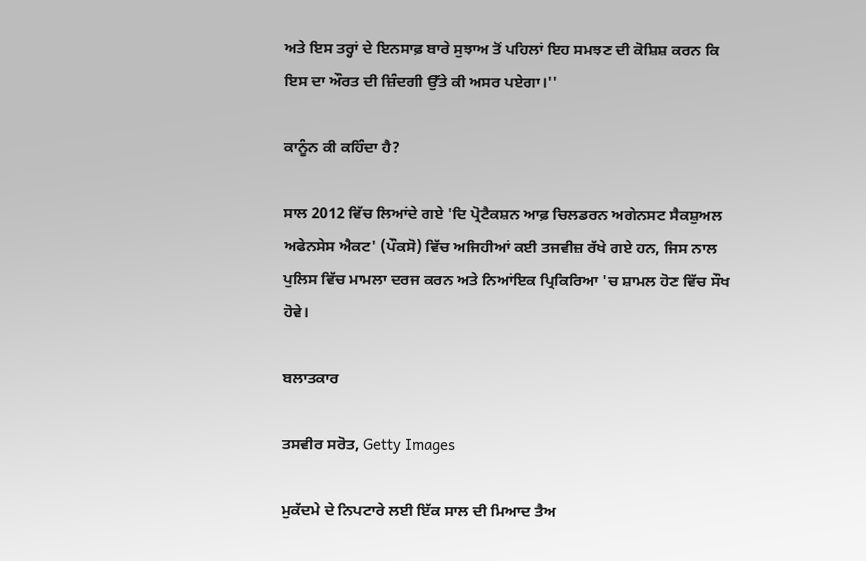ਅਤੇ ਇਸ ਤਰ੍ਹਾਂ ਦੇ ਇਨਸਾਫ਼ ਬਾਰੇ ਸੁਝਾਅ ਤੋਂ ਪਹਿਲਾਂ ਇਹ ਸਮਝਣ ਦੀ ਕੋਸ਼ਿਸ਼ ਕਰਨ ਕਿ ਇਸ ਦਾ ਔਰਤ ਦੀ ਜ਼ਿੰਦਗੀ ਉੱਤੇ ਕੀ ਅਸਰ ਪਏਗਾ।''

ਕਾਨੂੰਨ ਕੀ ਕਹਿੰਦਾ ਹੈ?

ਸਾਲ 2012 ਵਿੱਚ ਲਿਆਂਦੇ ਗਏ 'ਦਿ ਪ੍ਰੋਟੈਕਸ਼ਨ ਆਫ਼ ਚਿਲਡਰਨ ਅਗੇਨਸਟ ਸੈਕਸ਼ੁਅਲ ਅਫੇਨਸੇਸ ਐਕਟ' (ਪੌਕਸੋ) ਵਿੱਚ ਅਜਿਹੀਆਂ ਕਈ ਤਜਵੀਜ਼ ਰੱਖੇ ਗਏ ਹਨ, ਜਿਸ ਨਾਲ ਪੁਲਿਸ ਵਿੱਚ ਮਾਮਲਾ ਦਰਜ ਕਰਨ ਅਤੇ ਨਿਆਂਇਕ ਪ੍ਰਿਕਿਰਿਆ 'ਚ ਸ਼ਾਮਲ ਹੋਣ ਵਿੱਚ ਸੌਖ ਹੋਵੇ।

ਬਲਾਤਕਾਰ

ਤਸਵੀਰ ਸਰੋਤ, Getty Images

ਮੁਕੱਦਮੇ ਦੇ ਨਿਪਟਾਰੇ ਲਈ ਇੱਕ ਸਾਲ ਦੀ ਮਿਆਦ ਤੈਅ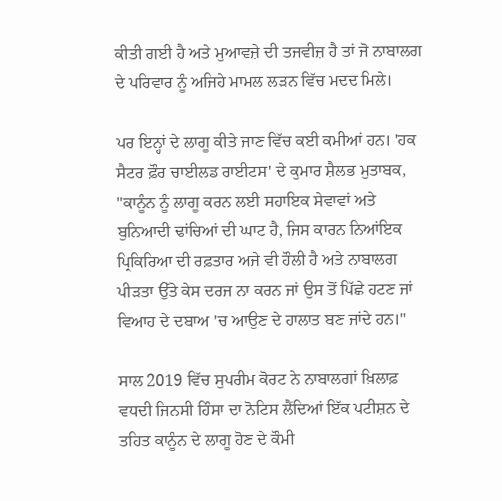ਕੀਤੀ ਗਈ ਹੈ ਅਤੇ ਮੁਆਵਜ਼ੇ ਦੀ ਤਜਵੀਜ਼ ਹੈ ਤਾਂ ਜੋ ਨਾਬਾਲਗ ਦੇ ਪਰਿਵਾਰ ਨੂੰ ਅਜਿਹੇ ਮਾਮਲ ਲੜਨ ਵਿੱਚ ਮਦਦ ਮਿਲੇ।

ਪਰ ਇਨ੍ਹਾਂ ਦੇ ਲਾਗੂ ਕੀਤੇ ਜਾਣ ਵਿੱਚ ਕਈ ਕਮੀਆਂ ਹਨ। 'ਹਕ ਸੈਟਰ ਫ਼ੌਰ ਚਾਈਲਡ ਰਾਈਟਸ' ਦੇ ਕੁਮਾਰ ਸ਼ੈਲਭ ਮੁਤਾਬਕ, ''ਕਾਨੂੰਨ ਨੂੰ ਲਾਗੂ ਕਰਨ ਲਈ ਸਹਾਇਕ ਸੇਵਾਵਾਂ ਅਤੇ ਬੁਨਿਆਦੀ ਢਾਂਚਿਆਂ ਦੀ ਘਾਟ ਹੈ, ਜਿਸ ਕਾਰਨ ਨਿਆਂਇਕ ਪ੍ਰਿਕਿਰਿਆ ਦੀ ਰਫ਼ਤਾਰ ਅਜੇ ਵੀ ਹੌਲੀ ਹੈ ਅਤੇ ਨਾਬਾਲਗ ਪੀੜਤਾ ਉੱਤੇ ਕੇਸ ਦਰਜ ਨਾ ਕਰਨ ਜਾਂ ਉਸ ਤੋਂ ਪਿੱਛੇ ਹਟਣ ਜਾਂ ਵਿਆਹ ਦੇ ਦਬਾਅ 'ਚ ਆਉਣ ਦੇ ਹਾਲਾਤ ਬਣ ਜਾਂਦੇ ਹਨ।''

ਸਾਲ 2019 ਵਿੱਚ ਸੁਪਰੀਮ ਕੋਰਟ ਨੇ ਨਾਬਾਲਗਾਂ ਖ਼ਿਲਾਫ਼ ਵਧਦੀ ਜਿਨਸੀ ਹਿੰਸਾ ਦਾ ਨੋਟਿਸ ਲੈਂਦਿਆਂ ਇੱਕ ਪਟੀਸ਼ਨ ਦੇ ਤਹਿਤ ਕਾਨੂੰਨ ਦੇ ਲਾਗੂ ਹੋਣ ਦੇ ਕੌਮੀ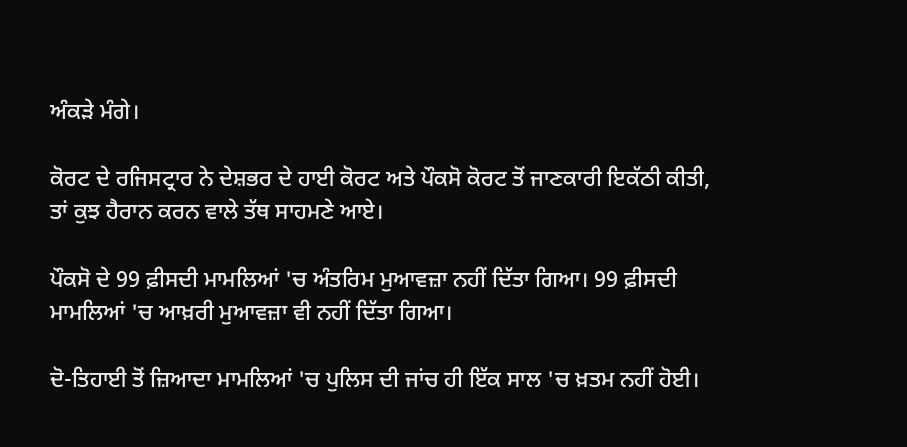ਅੰਕੜੇ ਮੰਗੇ।

ਕੋਰਟ ਦੇ ਰਜਿਸਟ੍ਰਾਰ ਨੇ ਦੇਸ਼ਭਰ ਦੇ ਹਾਈ ਕੋਰਟ ਅਤੇ ਪੌਕਸੋ ਕੋਰਟ ਤੋਂ ਜਾਣਕਾਰੀ ਇਕੱਠੀ ਕੀਤੀ, ਤਾਂ ਕੁਝ ਹੈਰਾਨ ਕਰਨ ਵਾਲੇ ਤੱਥ ਸਾਹਮਣੇ ਆਏ।

ਪੌਕਸੋ ਦੇ 99 ਫ਼ੀਸਦੀ ਮਾਮਲਿਆਂ 'ਚ ਅੰਤਰਿਮ ਮੁਆਵਜ਼ਾ ਨਹੀਂ ਦਿੱਤਾ ਗਿਆ। 99 ਫ਼ੀਸਦੀ ਮਾਮਲਿਆਂ 'ਚ ਆਖ਼ਰੀ ਮੁਆਵਜ਼ਾ ਵੀ ਨਹੀਂ ਦਿੱਤਾ ਗਿਆ।

ਦੋ-ਤਿਹਾਈ ਤੋਂ ਜ਼ਿਆਦਾ ਮਾਮਲਿਆਂ 'ਚ ਪੁਲਿਸ ਦੀ ਜਾਂਚ ਹੀ ਇੱਕ ਸਾਲ 'ਚ ਖ਼ਤਮ ਨਹੀਂ ਹੋਈ।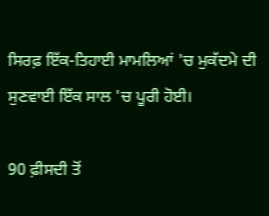ਸਿਰਫ਼ ਇੱਕ-ਤਿਹਾਈ ਮਾਮਲਿਆਂ 'ਚ ਮੁਕੱਦਮੇ ਦੀ ਸੁਣਵਾਈ ਇੱਕ ਸਾਲ 'ਚ ਪੂਰੀ ਹੋਈ।

90 ਫ਼ੀਸਦੀ ਤੋਂ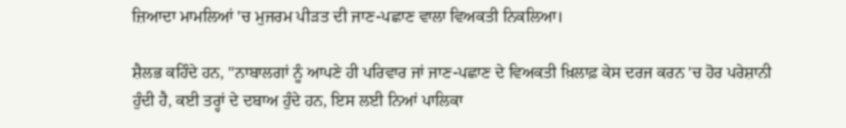ਜ਼ਿਆਦਾ ਮਾਮਲਿਆਂ 'ਚ ਮੁਜਰਮ ਪੀੜਤ ਦੀ ਜਾਣ-ਪਛਾਣ ਵਾਲਾ ਵਿਅਕਤੀ ਨਿਕਲਿਆ।

ਸ਼ੈਲਭ ਕਹਿੰਦੇ ਹਨ, ''ਨਾਬਾਲਗਾਂ ਨੂੰ ਆਪਣੇ ਹੀ ਪਰਿਵਾਰ ਜਾਂ ਜਾਣ-ਪਛਾਣ ਦੇ ਵਿਅਕਤੀ ਖ਼ਿਲਾਫ਼ ਕੇਸ ਦਰਜ ਕਰਨ 'ਚ ਹੋਰ ਪਰੇਸ਼ਾਨੀ ਹੁੰਦੀ ਹੈ, ਕਈ ਤਰ੍ਹਾਂ ਦੇ ਦਬਾਅ ਹੁੰਦੇ ਹਨ, ਇਸ ਲਈ ਨਿਆਂ ਪਾਲਿਕਾ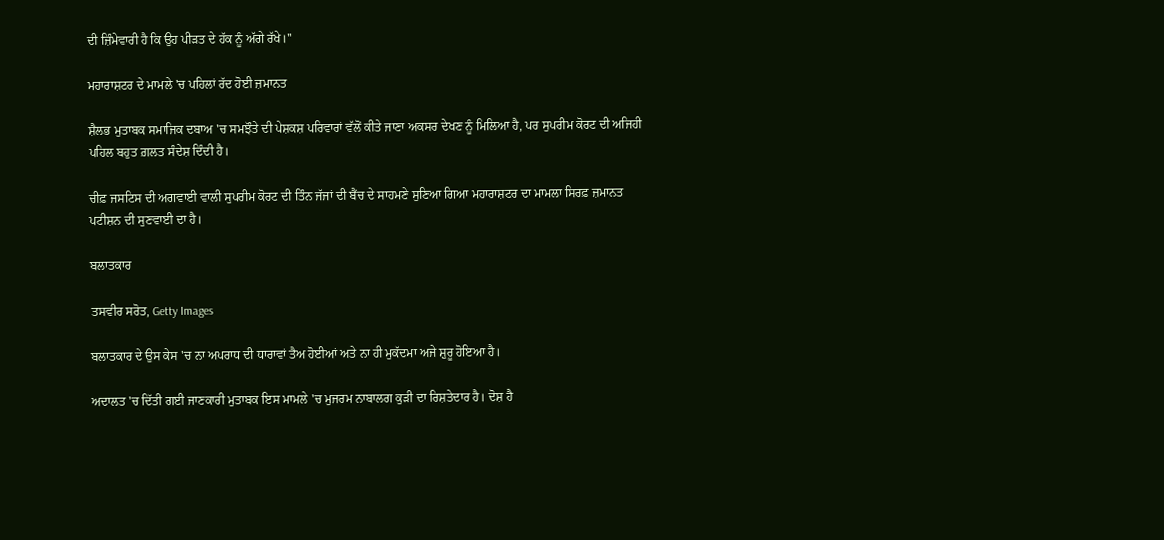ਦੀ ਜ਼ਿੰਮੇਵਾਰੀ ਹੈ ਕਿ ਉਹ ਪੀੜਤ ਦੇ ਹੱਕ ਨੂੰ ਅੱਗੇ ਰੱਖੇ।''

ਮਹਾਰਾਸ਼ਟਰ ਦੇ ਮਾਮਲੇ 'ਚ ਪਹਿਲਾਂ ਰੱਦ ਹੋਈ ਜ਼ਮਾਨਤ

ਸ਼ੈਲਭ ਮੁਤਾਬਕ ਸਮਾਜਿਕ ਦਬਾਅ 'ਚ ਸਮਝੌਤੇ ਦੀ ਪੇਸ਼ਕਸ਼ ਪਰਿਵਾਰਾਂ ਵੱਲੋਂ ਕੀਤੇ ਜਾਣਾ ਅਕਸਰ ਦੇਖਣ ਨੂੰ ਮਿਲਿਆ ਹੈ, ਪਰ ਸੁਪਰੀਮ ਕੋਰਟ ਦੀ ਅਜਿਹੀ ਪਹਿਲ ਬਹੁਤ ਗ਼ਲਤ ਸੰਦੇਸ਼ ਦਿੰਦੀ ਹੈ।

ਚੀਫ਼ ਜਸਟਿਸ ਦੀ ਅਗਵਾਈ ਵਾਲੀ ਸੁਪਰੀਮ ਕੋਰਟ ਦੀ ਤਿੰਨ ਜੱਜਾਂ ਦੀ ਬੈਂਚ ਦੇ ਸਾਹਮਣੇ ਸੁਣਿਆ ਗਿਆ ਮਹਾਰਾਸ਼ਟਰ ਦਾ ਮਾਮਲਾ ਸਿਰਫ਼ ਜ਼ਮਾਨਤ ਪਟੀਸ਼ਨ ਦੀ ਸੁਣਵਾਈ ਦਾ ਹੈ।

ਬਲਾਤਕਾਰ

ਤਸਵੀਰ ਸਰੋਤ, Getty Images

ਬਲਾਤਕਾਰ ਦੇ ਉਸ ਕੇਸ 'ਚ ਨਾ ਅਪਰਾਧ ਦੀ ਧਾਰਾਵਾਂ ਤੈਅ ਹੋਈਆਂ ਅਤੇ ਨਾ ਹੀ ਮੁਕੱਦਮਾ ਅਜੇ ਸ਼ੁਰੂ ਹੋਇਆ ਹੈ।

ਅਦਾਲਤ 'ਚ ਦਿੱਤੀ ਗਈ ਜਾਣਕਾਰੀ ਮੁਤਾਬਕ ਇਸ ਮਾਮਲੇ 'ਚ ਮੁਜਰਮ ਨਾਬਾਲਗ ਕੁੜੀ ਦਾ ਰਿਸ਼ਤੇਦਾਰ ਹੈ। ਦੋਸ਼ ਹੈ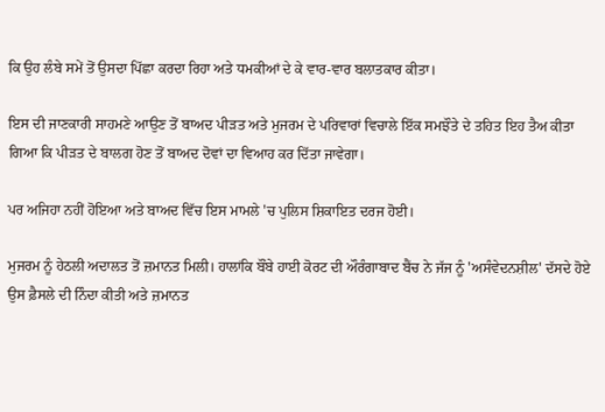ਕਿ ਉਹ ਲੰਬੇ ਸਮੇਂ ਤੋਂ ਉਸਦਾ ਪਿੱਛਾ ਕਰਦਾ ਰਿਹਾ ਅਤੇ ਧਮਕੀਆਂ ਦੇ ਕੇ ਵਾਰ-ਵਾਰ ਬਲਾਤਕਾਰ ਕੀਤਾ।

ਇਸ ਦੀ ਜਾਣਕਾਰੀ ਸਾਹਮਣੇ ਆਉਣ ਤੋਂ ਬਾਅਦ ਪੀੜਤ ਅਤੇ ਮੁਜਰਮ ਦੇ ਪਰਿਵਾਰਾਂ ਵਿਚਾਲੇ ਇੱਕ ਸਮਝੌਤੇ ਦੇ ਤਹਿਤ ਇਹ ਤੈਅ ਕੀਤਾ ਗਿਆ ਕਿ ਪੀੜਤ ਦੇ ਬਾਲਗ ਹੋਣ ਤੋਂ ਬਾਅਦ ਦੋਵਾਂ ਦਾ ਵਿਆਹ ਕਰ ਦਿੱਤਾ ਜਾਵੇਗਾ।

ਪਰ ਅਜਿਹਾ ਨਹੀਂ ਹੋਇਆ ਅਤੇ ਬਾਅਦ ਵਿੱਚ ਇਸ ਮਾਮਲੇ 'ਚ ਪੁਲਿਸ ਸ਼ਿਕਾਇਤ ਦਰਜ ਹੋਈ।

ਮੁਜਰਮ ਨੂੰ ਹੇਠਲੀ ਅਦਾਲਤ ਤੋਂ ਜ਼ਮਾਨਤ ਮਿਲੀ। ਹਾਲਾਂਕਿ ਬੌਂਬੇ ਹਾਈ ਕੋਰਟ ਦੀ ਔਰੰਗਾਬਾਦ ਬੈਂਚ ਨੇ ਜੱਜ ਨੂੰ 'ਅਸੰਵੇਦਨਸ਼ੀਲ' ਦੱਸਦੇ ਹੋਏ ਉਸ ਫ਼ੈਸਲੇ ਦੀ ਨਿੰਦਾ ਕੀਤੀ ਅਤੇ ਜ਼ਮਾਨਤ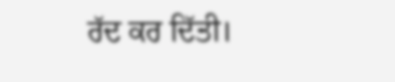ਰੱਦ ਕਰ ਦਿੱਤੀ।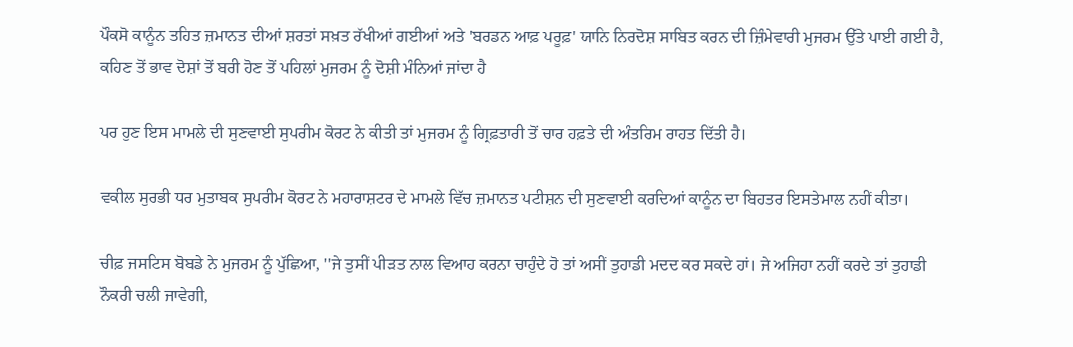ਪੌਕਸੋ ਕਾਨੂੰਨ ਤਹਿਤ ਜ਼ਮਾਨਤ ਦੀਆਂ ਸ਼ਰਤਾਂ ਸਖ਼ਤ ਰੱਖੀਆਂ ਗਈਆਂ ਅਤੇ 'ਬਰਡਨ ਆਫ਼ ਪਰੂਫ਼' ਯਾਨਿ ਨਿਰਦੋਸ਼ ਸਾਬਿਤ ਕਰਨ ਦੀ ਜ਼ਿੰਮੇਵਾਰੀ ਮੁਜਰਮ ਉੱਤੇ ਪਾਈ ਗਈ ਹੈ, ਕਹਿਣ ਤੋਂ ਭਾਵ ਦੋਸ਼ਾਂ ਤੋਂ ਬਰੀ ਹੋਣ ਤੋਂ ਪਹਿਲਾਂ ਮੁਜਰਮ ਨੂੰ ਦੋਸ਼ੀ ਮੰਨਿਆਂ ਜਾਂਦਾ ਹੈ

ਪਰ ਹੁਣ ਇਸ ਮਾਮਲੇ ਦੀ ਸੁਣਵਾਈ ਸੁਪਰੀਮ ਕੋਰਟ ਨੇ ਕੀਤੀ ਤਾਂ ਮੁਜਰਮ ਨੂੰ ਗ੍ਰਿਫ਼ਤਾਰੀ ਤੋਂ ਚਾਰ ਹਫ਼ਤੇ ਦੀ ਅੰਤਰਿਮ ਰਾਹਤ ਦਿੱਤੀ ਹੈ।

ਵਕੀਲ ਸੁਰਭੀ ਧਰ ਮੁਤਾਬਕ ਸੁਪਰੀਮ ਕੋਰਟ ਨੇ ਮਹਾਰਾਸ਼ਟਰ ਦੇ ਮਾਮਲੇ ਵਿੱਚ ਜ਼ਮਾਨਤ ਪਟੀਸ਼ਨ ਦੀ ਸੁਣਵਾਈ ਕਰਦਿਆਂ ਕਾਨੂੰਨ ਦਾ ਬਿਹਤਰ ਇਸਤੇਮਾਲ ਨਹੀਂ ਕੀਤਾ।

ਚੀਫ਼ ਜਸਟਿਸ ਬੋਬਡੇ ਨੇ ਮੁਜਰਮ ਨੂੰ ਪੁੱਛਿਆ, ''ਜੇ ਤੁਸੀਂ ਪੀੜਤ ਨਾਲ ਵਿਆਹ ਕਰਨਾ ਚਾਹੁੰਦੇ ਹੋ ਤਾਂ ਅਸੀਂ ਤੁਹਾਡੀ ਮਦਦ ਕਰ ਸਕਦੇ ਹਾਂ। ਜੇ ਅਜਿਹਾ ਨਹੀਂ ਕਰਦੇ ਤਾਂ ਤੁਹਾਡੀ ਨੌਕਰੀ ਚਲੀ ਜਾਵੇਗੀ,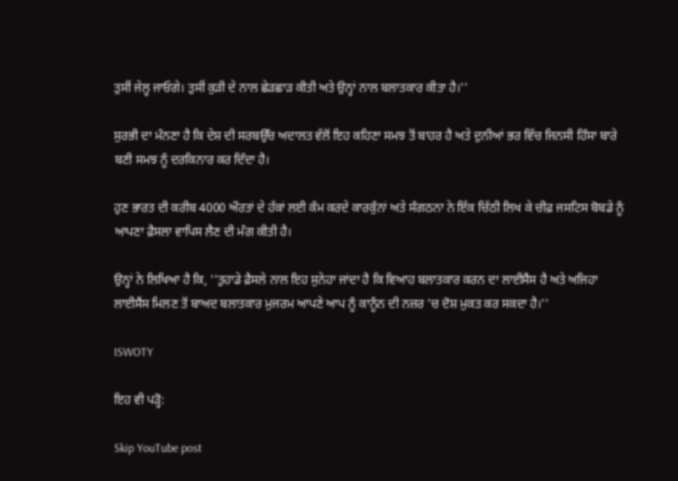ਤੁਸੀਂ ਜੇਲ੍ਹ ਜਾਓਗੇ। ਤੁਸੀਂ ਕੁੜੀ ਦੇ ਨਾਲ ਛੇੜਛਾੜ ਕੀਤੀ ਅਤੇ ਉਨ੍ਹਾਂ ਨਾਲ ਬਲਾਤਕਾਰ ਕੀਤਾ ਹੈ।''

ਸੁਰਭੀ ਦਾ ਮੰਨਣਾ ਹੈ ਕਿ ਦੇਸ਼ ਦੀ ਸਰਬਉੱਚ ਅਦਾਲਤ ਵੱਲੋਂ ਇਹ ਕਹਿਣਾ ਸਮਝ ਤੋਂ ਬਾਹਰ ਹੈ ਅਤੇ ਦੁਨੀਆਂ ਭਰ ਵਿੱਚ ਜਿਨਸੀ ਹਿੰਸਾ ਬਾਰੇ ਬਣੀ ਸਮਝ ਨੂੰ ਦਰਕਿਨਾਰ ਕਰ ਦਿੰਦਾ ਹੈ।

ਹੁਣ ਭਾਰਤ ਦੀ ਕਰੀਬ 4000 ਔਰਤਾਂ ਦੇ ਹੱਕਾਂ ਲਈ ਕੰਮ ਕਰਦੇ ਕਾਰਕੁੰਨਾਂ ਅਤੇ ਸੰਗਠਨਾ ਨੇ ਇੱਕ ਚਿੱਠੀ ਲਿਖ ਕੇ ਚੀਫ਼ ਜਸਟਿਸ ਬੋਬਡੇ ਨੂੰ ਆਪਣਾ ਫ਼ੈਸਲਾ ਵਾਪਿਸ ਲੈਣ ਦੀ ਮੰਗ ਕੀਤੀ ਹੈ।

ਉਨ੍ਹਾਂ ਨੇ ਲਿਖਿਆ ਹੈ ਕਿ, ''ਤੁਹਾਡੇ ਫ਼ੈਸਲੇ ਨਾਲ ਇਹ ਸੁਨੇਹਾ ਜਾਂਦਾ ਹੈ ਕਿ ਵਿਆਹ ਬਲਾਤਕਾਰ ਕਰਨ ਦਾ ਲਾਈਸੈਂਸ ਹੈ ਅਤੇ ਅਜਿਹਾ ਲਾਈਸੈਂਸ ਮਿਲਣ ਤੋਂ ਬਾਅਦ ਬਲਾਤਕਾਰ ਮੁਜਰਮ ਆਪਣੇ ਆਪ ਨੂੰ ਕਾਨੂੰਨ ਦੀ ਨਜ਼ਰ 'ਚ ਦੋਸ਼ ਮੁਕਤ ਕਰ ਸਕਦਾ ਹੈ।''

ISWOTY

ਇਹ ਵੀ ਪੜ੍ਹੋ:

Skip YouTube post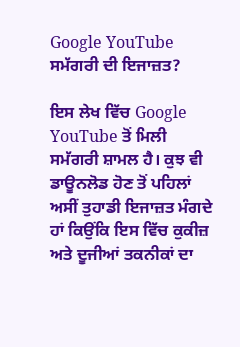Google YouTube ਸਮੱਗਰੀ ਦੀ ਇਜਾਜ਼ਤ?

ਇਸ ਲੇਖ ਵਿੱਚ Google YouTube ਤੋਂ ਮਿਲੀ ਸਮੱਗਰੀ ਸ਼ਾਮਲ ਹੈ। ਕੁਝ ਵੀ ਡਾਊਨਲੋਡ ਹੋਣ ਤੋਂ ਪਹਿਲਾਂ ਅਸੀਂ ਤੁਹਾਡੀ ਇਜਾਜ਼ਤ ਮੰਗਦੇ ਹਾਂ ਕਿਉਂਕਿ ਇਸ ਵਿੱਚ ਕੁਕੀਜ਼ ਅਤੇ ਦੂਜੀਆਂ ਤਕਨੀਕਾਂ ਦਾ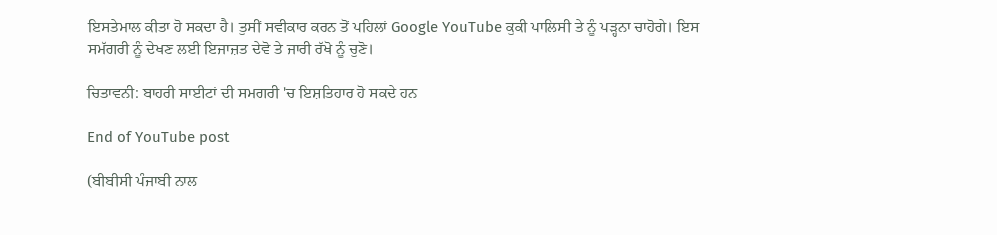ਇਸਤੇਮਾਲ ਕੀਤਾ ਹੋ ਸਕਦਾ ਹੈ। ਤੁਸੀਂ ਸਵੀਕਾਰ ਕਰਨ ਤੋਂ ਪਹਿਲਾਂ Google YouTube ਕੁਕੀ ਪਾਲਿਸੀ ਤੇ ਨੂੰ ਪੜ੍ਹਨਾ ਚਾਹੋਗੇ। ਇਸ ਸਮੱਗਰੀ ਨੂੰ ਦੇਖਣ ਲਈ ਇਜਾਜ਼ਤ ਦੇਵੋ ਤੇ ਜਾਰੀ ਰੱਖੋ ਨੂੰ ਚੁਣੋ।

ਚਿਤਾਵਨੀ: ਬਾਹਰੀ ਸਾਈਟਾਂ ਦੀ ਸਮਗਰੀ 'ਚ ਇਸ਼ਤਿਹਾਰ ਹੋ ਸਕਦੇ ਹਨ

End of YouTube post

(ਬੀਬੀਸੀ ਪੰਜਾਬੀ ਨਾਲ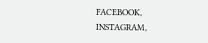FACEBOOK, INSTAGRAM,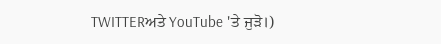TWITTERਅਤੇ YouTube 'ਤੇ ਜੁੜੋ।)